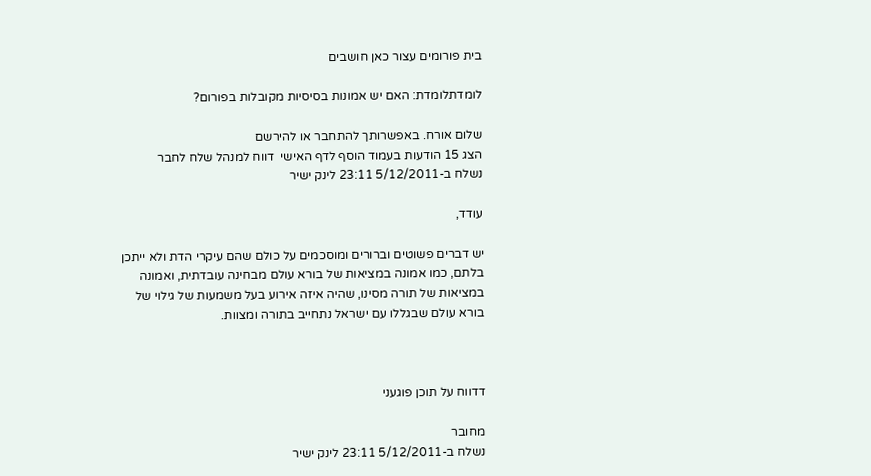בית פורומים עצור כאן חושבים

לומדתלומדת: האם יש אמונות בסיסיות מקובלות בפורום?

שלום אורח. באפשרותך להתחבר או להירשם
הצג 15 הודעות בעמוד הוסף לדף האישי  דווח למנהל שלח לחבר
נשלח ב-5/12/2011 23:11 לינק ישיר

עודד,

יש דברים פשוטים וברורים ומוסכמים על כולם שהם עיקרי הדת ולא ייתכן בלתם, כמו אמונה במציאות של בורא עולם מבחינה עובדתית, ואמונה במציאות של תורה מסינו, שהיה איזה אירוע בעל משמעות של גילוי של בורא עולם שבגללו עם ישראל נתחייב בתורה ומצוות.



דדווח על תוכן פוגעני

מחובר
נשלח ב-5/12/2011 23:11 לינק ישיר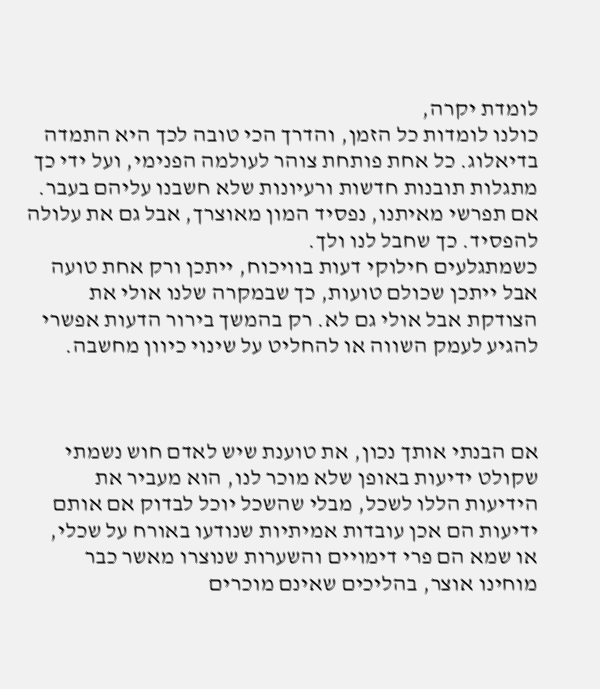לומדת יקרה,
כולנו לומדות כל הזמן, והדרך הכי טובה לכך היא התמדה בדיאלוג. כל אחת פותחת צוהר לעולמה הפנימי, ועל ידי כך מתגלות תובנות חדשות ורעיונות שלא חשבנו עליהם בעבר.
אם תפרשי מאיתנו, נפסיד המון מאוצרך, אבל גם את עלולה להפסיד. כך שחבל לנו ולך.
כשמתגלעים חילוקי דעות בוויכוח, ייתכן ורק אחת טועה אבל ייתכן שכולם טועות, כך שבמקרה שלנו אולי את הצודקת אבל אולי גם לא. רק בהמשך בירור הדעות אפשרי להגיע לעמק השווה או להחליט על שינוי כיוון מחשבה.



אם הבנתי אותך נכון, את טוענת שיש לאדם חוש נשמתי שקולט ידיעות באופן שלא מוכר לנו, הוא מעביר את הידיעות הללו לשכל, מבלי שהשכל יוכל לבדוק אם אותם ידיעות הם אכן עובדות אמיתיות שנודעו באורח על שכלי, או שמא הם פרי דימויים והשערות שנוצרו מאשר כבר מוחינו אוצר, בהליכים שאינם מוכרים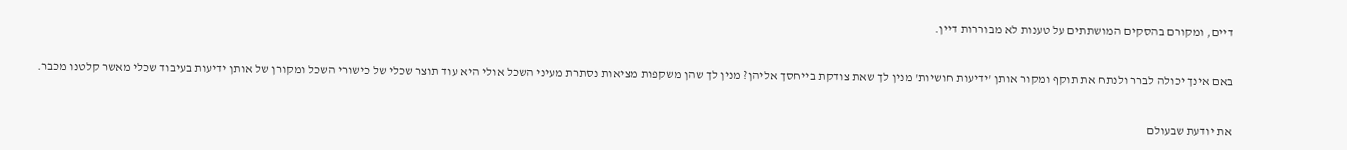דיים, ומקורם בהסקים המושתתים על טענות לא מבוררות דיין.

באם אינך יכולה לברר ולנתח את תוקף ומקור אותן 'ידיעות חושיות' מנין לך שאת צודקת בייחסך אליהן? מנין לך שהן משקפות מציאות נסתרת מעיני השכל אולי היא עוד תוצר שכלי של כישורי השכל ומקורן של אותן ידיעות בעיבוד שכלי מאשר קלטנו מכבר.

את יודעת שבעולם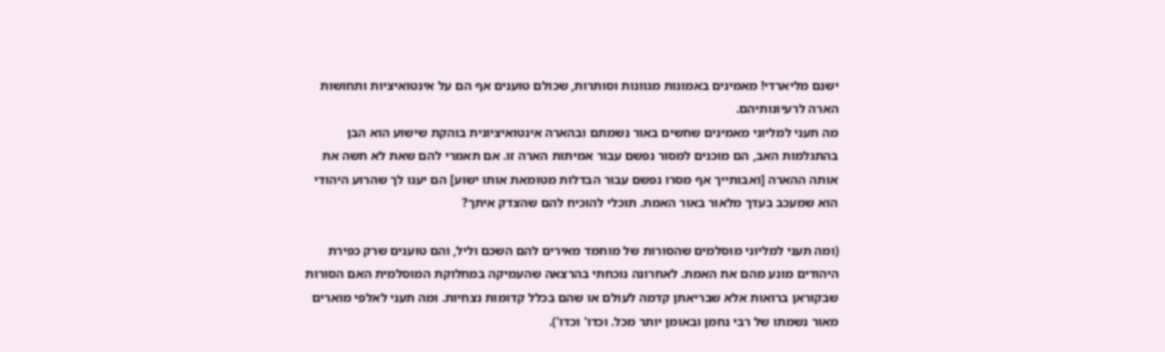ישנם מליארדי! מאמינים באמונות מגוונות וסותרות, שכולם טוענים אף הם על אינטואיציות ותחושות הארה לרעיונותיהם.
מה תעני למליוני מאמינים שחשים באור נשמתם ובהארה אינטואיציונית בוהקת שישוע הוא הבן בהתגלמות האב, הם מוכנים למסור נפשם עבור אמיתות הארה זו. אם תאמרי להם שאת לא חשה את אותה ההארה [ואבותייך אף מסרו נפשם עבור הבדלות מטומאת אותו ישוע] הם יענו לך שהרוע היהודי הוא שמעכב בעדך מלאור באור האמת. תוכלי להוכיח להם שהצדק איתך?

(ומה תעני למליוני מוסלמים שהסורות של מוחמד מאירים להם השכם וליל, והם טוענים שרק כפירת היהודים מונע מהם את האמת. לאחרונה נוכחתי בהרצאה שהעמיקה במחלוקת המוסלמית האם הסורות שבקוראן ברואות אלא שבריאתן קדמה לעולם או שהם בכלל קדומות נצחיות. ומה תעני לאלפי מוארים מאור נשמתו של רבי נחמן ובאומן יותר מכל. וכדו' וכדו').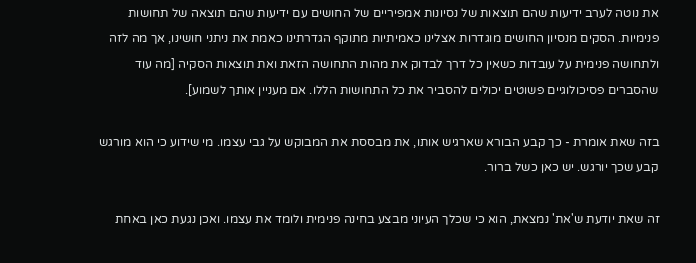את נוטה לערב ידיעות שהם תוצאות של נסיונות אמפיריים של החושים עם ידיעות שהם תוצאה של תחושות פנימיות. הסקים מנסיון החושים מוגדרות אצלינו כאמיתיות מתוקף הגדרתינו כאמת את ניתני חושינו, אך מה לזה ולתחושה פנימית על עובדות כשאין כל דרך לבדוק את מהות התחושה הזאת ואת תוצאות הסקיה [מה עוד שהסברים פסיכולוגיים פשוטים יכולים להסביר את כל התחושות הללו. אם מעניין אותך לשמוע].

בזה שאת אומרת - כך קבע הבורא שארגיש אותו, את מבססת את המבוקש על גבי עצמו. מי שידוע כי הוא מורגש קבע שכך יורגש. יש כאן כשל ברור.

זה שאת יודעת ש'את' נמצאת, הוא כי שכלך העיוני מבצע בחינה פנימית ולומד את עצמו. ואכן נגעת כאן באחת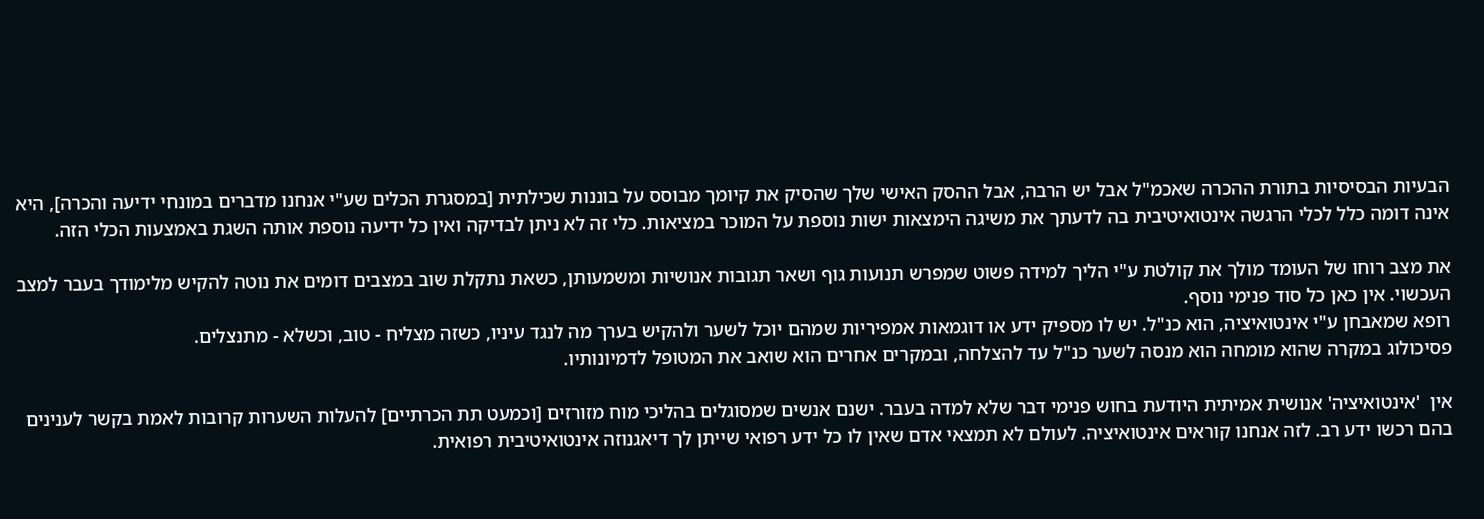הבעיות הבסיסיות בתורת ההכרה שאכמ"ל אבל יש הרבה, אבל ההסק האישי שלך שהסיק את קיומך מבוסס על בוננות שכילתית [במסגרת הכלים שע"י אנחנו מדברים במונחי ידיעה והכרה], היא אינה דומה כלל לכלי הרגשה אינטואיטיבית בה לדעתך את משיגה הימצאות ישות נוספת על המוכר במציאות. כלי זה לא ניתן לבדיקה ואין כל ידיעה נוספת אותה השגת באמצעות הכלי הזה.

את מצב רוחו של העומד מולך את קולטת ע"י הליך למידה פשוט שמפרש תנועות גוף ושאר תגובות אנושיות ומשמעותן, כשאת נתקלת שוב במצבים דומים את נוטה להקיש מלימודך בעבר למצב העכשוי. אין כאן כל סוד פנימי נוסף.
רופא שמאבחן ע"י אינטואיציה, הוא כנ"ל. יש לו מספיק ידע או דוגמאות אמפיריות שמהם יוכל לשער ולהקיש בערך מה לנגד עיניו, כשזה מצליח - טוב, וכשלא - מתנצלים.
פסיכולוג במקרה שהוא מומחה הוא מנסה לשער כנ"ל עד להצלחה, ובמקרים אחרים הוא שואב את המטופל לדמיונותיו.

אין  'אינטואיציה' אנושית אמיתית היודעת בחוש פנימי דבר שלא למדה בעבר. ישנם אנשים שמסוגלים בהליכי מוח מזורזים [וכמעט תת הכרתיים] להעלות השערות קרובות לאמת בקשר לענינים בהם רכשו ידע רב. לזה אנחנו קוראים אינטואיציה. לעולם לא תמצאי אדם שאין לו כל ידע רפואי שייתן לך דיאגנוזה אינטואיטיבית רפואית.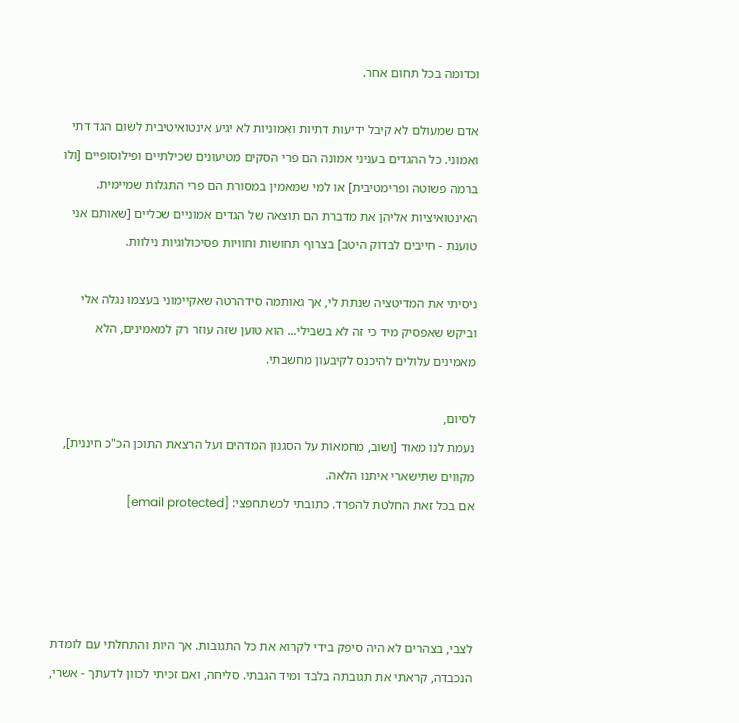וכדומה בכל תחום אחר.

אדם שמעולם לא קיבל ידיעות דתיות ואמוניות לא יגיע אינטואיטיבית לשום הגד דתי ואמוני. כל ההגדים בעניני אמונה הם פרי הסקים מטיעונים שכילתיים ופילוסופיים [ולו ברמה פשוטה ופרימטיבית] או למי שמאמין במסורת הם פרי התגלות שמיימית.
האינטואיציות אליהן את מדברת הם תוצאה של הגדים אמוניים שכליים [שאותם אני טוענת - חייבים לבדוק היטב] בצרוף תחושות וחוויות פסיכולוגיות נילוות.

ניסיתי את המדיטציה שנתת לי, אך גאותמה סידהרטה שאקיימוני בעצמו נגלה אלי וביקש שאפסיק מיד כי זה לא בשבילי... הוא טוען שזה עוזר רק למאמינים, הלא מאמינים עלולים להיכנס לקיבעון מחשבתי.

לסיום,
נעמת לנו מאוד [ושוב, מחמאות על הסגנון המדהים ועל הרצאת התוכן הכ"כ חיננית], מקווים שתישארי איתנו הלאה.
אם בכל זאת החלטת להפרד. כתובתי לכשתחפצי: [email protected]




לצבי, בצהרים לא היה סיפק בידי לקרוא את כל התגובות. אך היות והתחלתי עם לומדת הנכבדה, קראתי את תגובתה בלבד ומיד הגבתי. סליחה, ואם זכיתי לכוון לדעתך - אשרי,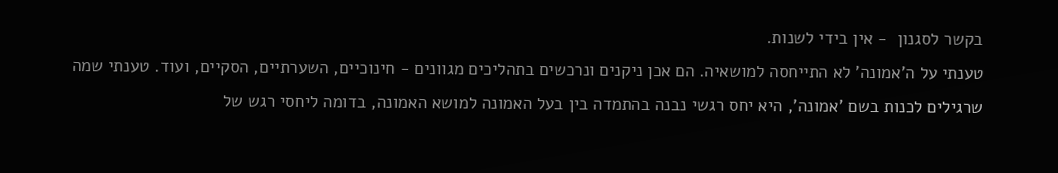בקשר לסגנון  - אין בידי לשנות.
טענתי על ה'אמונה' לא התייחסה למושאיה. הם אכן ניקנים ונרכשים בתהליכים מגוונים - חינוכיים, השערתיים, הסקיים, ועוד. טענתי שמה שרגילים לכנות בשם 'אמונה', היא יחס רגשי נבנה בהתמדה בין בעל האמונה למושא האמונה, בדומה ליחסי רגש של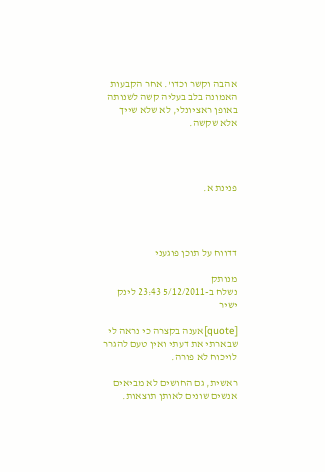אהבה וקשר וכדו'. אחר הקבעות האמונה בלב בעליה קשה לשנותה באופן ראציונלי, לא שלא שייך אלא שקשה.




פנינת א.




דדווח על תוכן פוגעני

מנותק
נשלח ב-5/12/2011 23:43 לינק ישיר

[quote]אענה בקצרה כי נראה לי שבארתי את דעתי ואין טעם להגרר לויכוח לא פורה.

ראשית, גם החושים לא מביאים אנשים שונים לאותן תוצאות.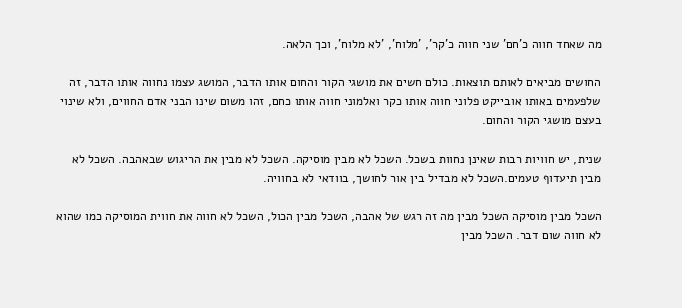מה שאחד חווה כ'חם' שני חווה כ'קר', 'מלוח', 'לא מלוח', וכך הלאה.

החושים מביאים לאותם תוצאות. כולם חשים את מושגי הקור והחום אותו הדבר, המושג עצמו נחווה אותו הדבר, זה שלפעמים באותו אובייקט פלוני חווה אותו כקר ואלמוני חווה אותו כחם, זהו משום שינו הבני אדם החווים, ולא שינוי בעצם מושגי הקור והחום.

שנית, יש חוויות רבות שאינן נחוות בשכל. השכל לא מבין מוסיקה. השכל לא מבין את הריגוש שבאהבה. השכל לא מבין תיעדוף טעמים.השכל לא מבדיל בין אור לחושך, בוודאי לא בחוויה.

השכל מבין מוסיקה השכל מבין מה זה רגש של אהבה, השכל מבין הכול, השכל לא חווה את חווית המוסיקה כמו שהוא לא חווה שום דבר. השכל מבין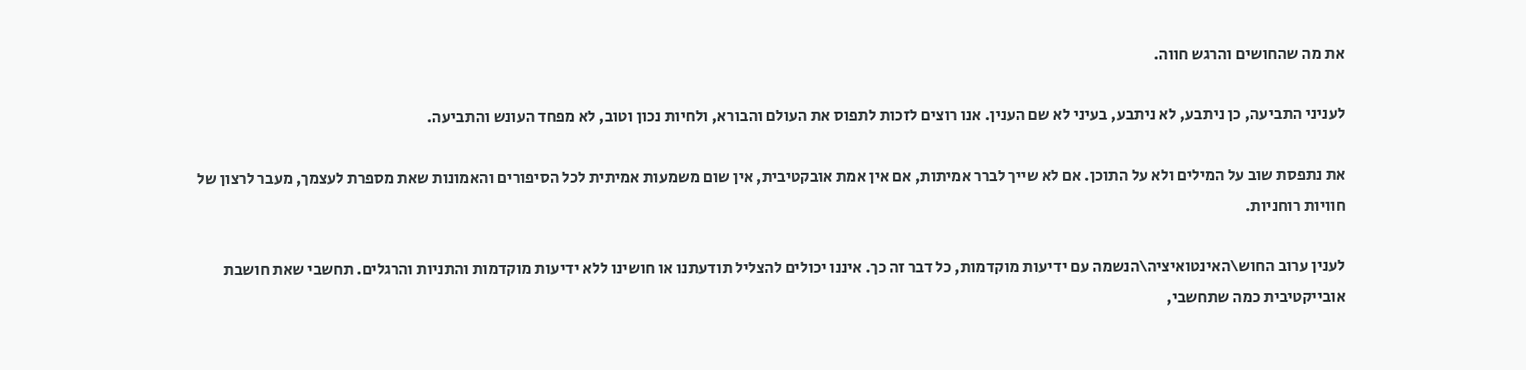את מה שהחושים והרגש חווה.

לעניני התביעה, כן ניתבע, לא ניתבע, בעיני לא שם הענין. אנו רוצים לזכות לתפוס את העולם והבורא, ולחיות נכון וטוב, לא מפחד העונש והתביעה.

את נתפסת שוב על המילים ולא על התוכן. אם לא שייך לברר אמיתות, אם אין אמת אובקטיבית, אין שום משמעות אמיתית לכל הסיפורים והאמונות שאת מספרת לעצמך, מעבר לרצון של חוויות רוחניות.

לענין ערוב החוש\האינטואיציה\הנשמה עם ידיעות מוקדמות, כל דבר זה כך. איננו יכולים להצליל תודעתנו או חושינו ללא ידיעות מוקדמות והתניות והרגלים. תחשבי שאת חושבת אובייקטיבית כמה שתחשבי,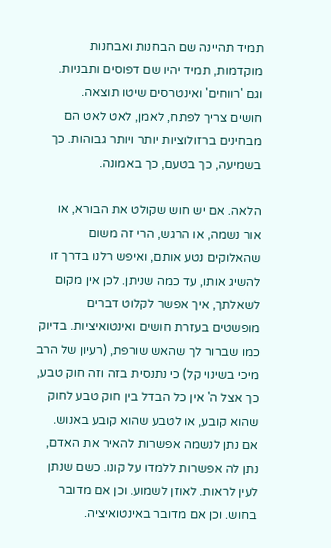תמיד תהיינה שם הבחנות ואבחנות מוקדמות, תמיד יהיו שם דפוסים ותבניות. וגם 'רווחים' ואינטרסים שיטו תוצאה.
חושים צריך לפתח, לאמן, לאט לאט הם מבחינים ברזולוציות יותר ויותר גבוהות. כך בשמיעה, כך בטעם, כך באמונה.

הלאה. אם יש חוש שקולט את הבורא, או אור נשמה, או הרגש, הרי זה משום שהאלוקים נטע אותם, ואיפש רלנו בדרך זו להשיג אותו, עד כמה שניתן. לכן אין מקום לשאלתך, איך אפשר לקלוט דברים מופשטים בעזרת חושים ואינטואיציות. בדיוק כמו שברור לך שהאש שורפת, (רעיון של הרב מיכי בשינוי קל) כי נתנסית בזה וזה חוק טבע, כך אצל ה' אין כל הבדל בין חוק טבע לחוק שהוא קובע, או לטבע שהוא קובע באנוש. אם נתן לנשמה אפשרות להאיר את האדם, נתן לה אפשרות ללמדו על קונו. כשם שנתן לעין לראות. לאוזן לשמוע. וכן אם מדובר בחוש. וכן אם מדובר באינטואיציה.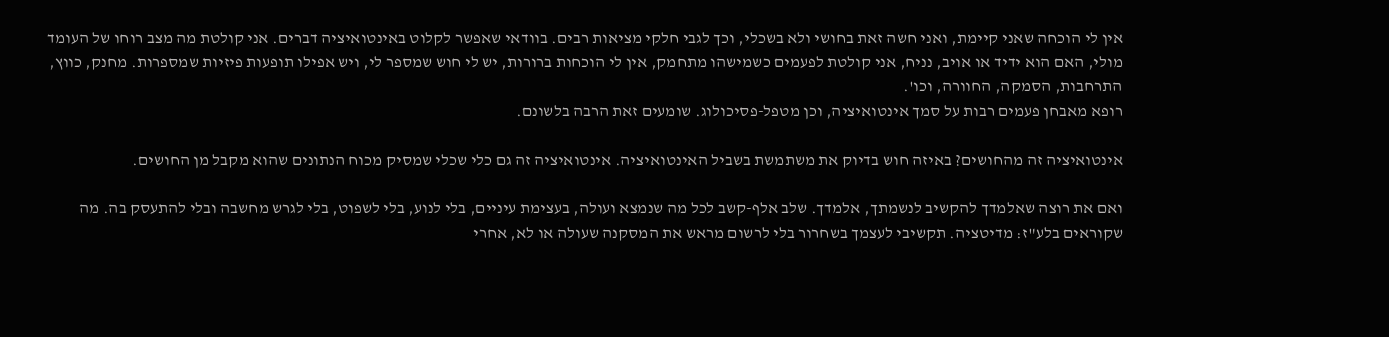אין לי הוכחה שאני קיימת, ואני חשה זאת בחושי ולא בשכלי, וכך לגבי חלקי מציאות רבים. בוודאי שאפשר לקלוט באינטואיציה דברים. אני קולטת מה מצב רוחו של העומד מולי, האם הוא ידיד או אויב, נניח, אני קולטת לפעמים כשמישהו מתחמק, אין לי הוכחות ברורות, יש לי חוש שמספר לי, ויש אפילו תופעות פיזיות שמספרות. מחנק, כווץ, התרחבות, הסמקה, החוורה, וכו'.
רופא מאבחן פעמים רבות על סמך אינטואיציה, וכן מטפל-פסיכולוג. שומעים זאת הרבה בלשונם.

אינטואיציה זה מהחושים? באיזה חוש בדיוק את משתמשת בשביל האינטואיציה. אינטואיציה זה גם כלי שכלי שמסיק מכוח הנתונים שהוא מקבל מן החושים.

ואם את רוצה שאלמדך להקשיב לנשמתך, אלמדך. שלב אלף-קשב לכל מה שנמצא ועולה, בעצימת עיניים, בלי לנוע, בלי לשפוט, בלי לגרש מחשבה ובלי להתעסק בה. מה שקוראים בלע"ז: מדיטציה. תקשיבי לעצמך בשחרור בלי לרשום מראש את המסקנה שעולה או לא, אחרי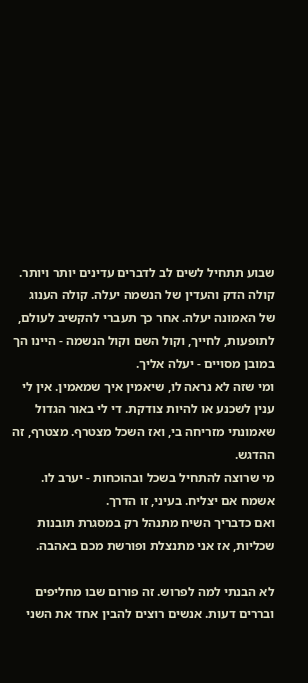שבוע תתחיל לשים לב לדברים עדינים יותר ויותר. קולה הדק והעדין של הנשמה יעלה. קולה הענוג של האמונה יעלה. אחר כך תעברי להקשיב לעולם, לתופעות, לחייך, וקול השם וקול הנשמה - היינו הך במובן מסויים - יעלה אליך.
ומי שזה לא נראה לו, שיאמין איך שמאמין. אין לי ענין לשכנע או להיות צודקת. די לי באור הגדול שאמונתי מזריחה בי, ואז השכל מצטרף. מצטרף, זה ההדגש.
מי שרוצה להתחיל בשכל ובהוכחות - יערב לו. אשמח אם יצליח. בעיני, זו הדרך.
ואם כדבריך השיח מתנהל רק במסגרת תובנות שכליות, אז אני מתנצלת ופורשת מכם באהבה.

לא הבנתי למה לפרוש. זה פורום שבו מחליפים ובררים דעות. אנשים רוצים להבין אחד את השני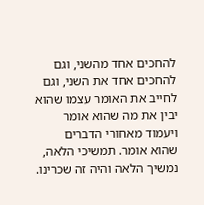להחכים אחד מהשני, וגם להחכים אחד את השני, וגם לחייב את האומר עצמו שהוא יבין את מה שהוא אומר ויעמוד מאחורי הדברים שהוא אומר. תמשיכי הלאה, נמשיך הלאה והיה זה שכרינו.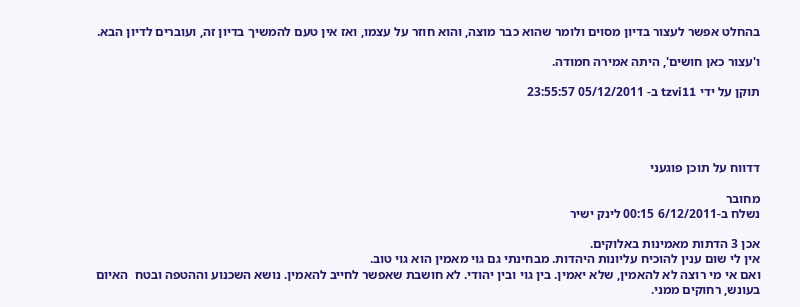בהחלט אפשר לעצור בדיון מסוים ולומר שהוא כבר מוצה, והוא חוזר על עצמו, ואז אין טעם להמשיך בדיון זה, ועוברים לדיון הבא.

ו'עצור כאן חושים', היתה אמירה חמודה.

תוקן על ידי tzvi11 ב- 05/12/2011 23:55:57




דדווח על תוכן פוגעני

מחובר
נשלח ב-6/12/2011 00:15 לינק ישיר

אכן 3 הדתות מאמינות באלוקים.
אין לי שום ענין להוכיח עליונות היהדות. מבחינתי גם גוי מאמין הוא גוי טוב.
ואם אי מי רוצה לא להאמין, שלא יאמין. בין גוי ובין יהודי. לא חושבת שאפשר לחייב להאמין. נושא השכנוע וההטפה ובטח  האיום בעונש, רחוקים ממני.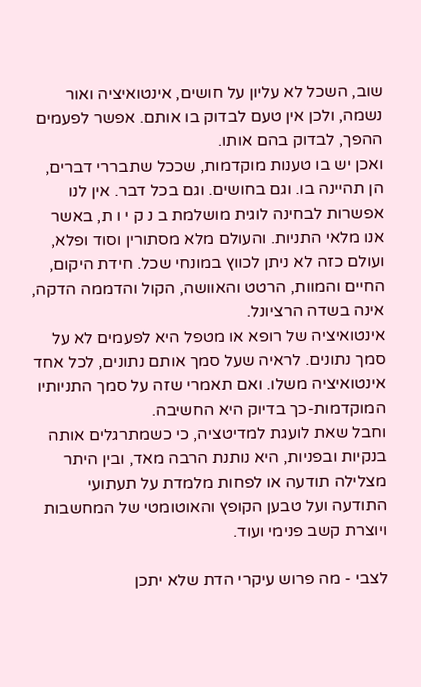שוב, השכל לא עליון על חושים, אינטואיציה ואור נשמה, ולכן אין טעם לבדוק בו אותם. אפשר לפעמים ההפך, לבדוק בהם אותו.
ואכן יש בו טענות מוקדמות, שככל שתבררי דברים, הן תהיינה בו. וגם בחושים. וגם בכל דבר. אין לנו אפשרות לבחינה לוגית מושלמת ב נ ק י ו ת, באשר אנו מלאי התניות. והעולם מלא מסתורין וסוד ופלא, ועולם כזה לא ניתן לכווץ במונחי שכל. חידת היקום, החיים והמוות, הרטט והאוושה, הקול והדממה הדקה, אינה בשדה הרציונל.
אינטואיציה של רופא או מטפל היא לפעמים לא על סמך נתונים. לראיה שעל סמך אותם נתונים, לכל אחד אינטואיציה משלו. ואם תאמרי שזה על סמך התניותיו המוקדמות-כך בדיוק היא החשיבה.
וחבל שאת לועגת למדיטציה, כי כשמתרגלים אותה בנקיות ובפניות, היא נותנת הרבה מאד, ובין היתר מצלילה תודעה או לפחות מלמדת על תעתועי התודעה ועל טבען הקופץ והאוטומטי של המחשבות ויוצרת קשב פנימי ועוד.

לצבי - מה פרוש עיקרי הדת שלא יתכן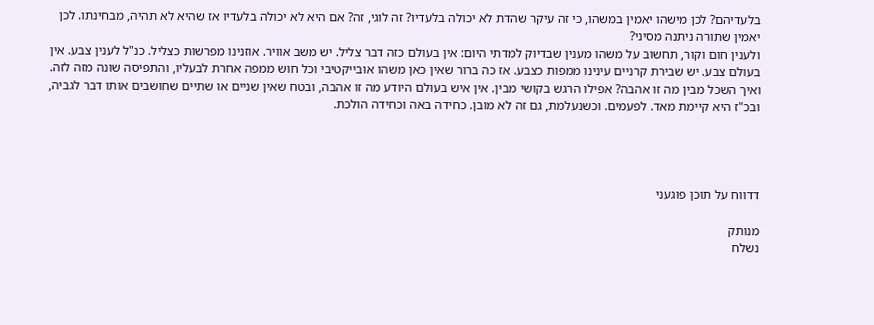בלעדיהם? לכן מישהו יאמין במשהו, כי זה עיקר שהדת לא יכולה בלעדיו? זה לוגי, זה? אם היא לא יכולה בלעדיו אז שהיא לא תהיה, מבחינתו. לכן יאמין שתורה ניתנה מסיני?
ולענין חום וקור, תחשוב על משהו מענין שבדיוק למדתי היום: אין בעולם כזה דבר צליל. יש משב אוויר. אוזנינו מפרשות כצליל. כנ"ל לענין צבע. אין בעולם צבע. יש שבירת קרניים עינינו ממפות כצבע. אז כה ברור שאין כאן משהו אובייקטיבי וכל חוש ממפה אחרת לבעליו, והתפיסה שונה מזה לזה. ואיך השכל מבין מה זו אהבה? אפילו הרגש בקושי מבין. אין איש בעולם היודע מה זו אהבה, ובטח שאין שניים או שתיים שחושבים אותו דבר לגביה, ובכ"ז היא קיימת מאד. לפעמים. וכשנעלמת, גם זה לא מובן. כחידה באה וכחידה הולכת.




דדווח על תוכן פוגעני

מנותק
נשלח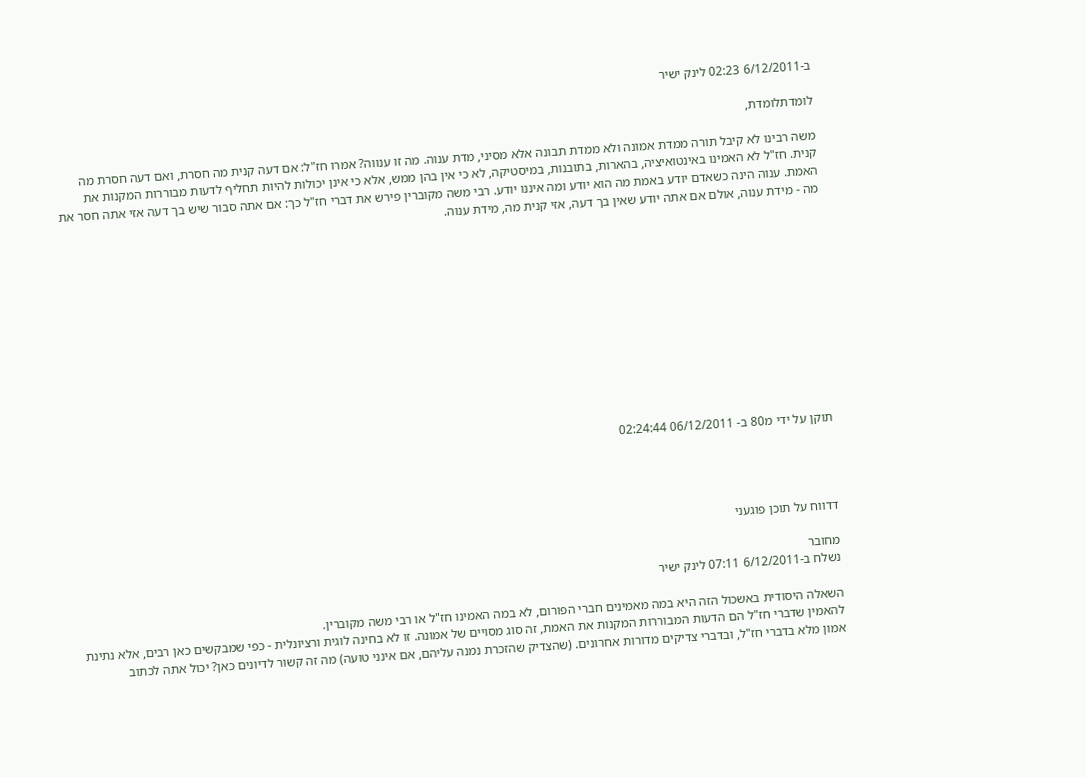ב-6/12/2011 02:23 לינק ישיר

לומדתלומדת,

משה רבינו לא קיבל תורה ממדת אמונה ולא ממדת תבונה אלא מסיני, מדת ענוה. מה זו ענווה? אמרו חז"ל: אם דעה קנית מה חסרת, ואם דעה חסרת מה קנית. חז"ל לא האמינו באינטואיציה, בהארות, בתובנות, במיסטיקה, לא כי אין בהן ממש, אלא כי אינן יכולות להיות תחליף לדעות מבוררות המקנות את האמת. ענוה הינה כשאדם יודע באמת מה הוא יודע ומה איננו יודע. רבי משה מקוברין פירש את דברי חז"ל כך: אם אתה סבור שיש בך דעה אזי אתה חסר את מה - מידת ענוה, אולם אם אתה יודע שאין בך דעה, אזי קנית מה, מידת ענוה.












תוקן על ידי מ80 ב- 06/12/2011 02:24:44




דדווח על תוכן פוגעני

מחובר
נשלח ב-6/12/2011 07:11 לינק ישיר

השאלה היסודית באשכול הזה היא במה מאמינים חברי הפורום, לא במה האמינו חז"ל או רבי משה מקוברין.
להאמין שדברי חז"ל הם הדעות המבוררות המקנות את האמת, זה סוג מסויים של אמונה. זו לא בחינה לוגית ורציונלית - כפי שמבקשים כאן רבים, אלא נתינת אמון מלא בדברי חז"ל, ובדברי צדיקים מדורות אחרונים. (שהצדיק שהזכרת נמנה עליהם, אם אינני טועה) מה זה קשור לדיונים כאן? יכול אתה לכתוב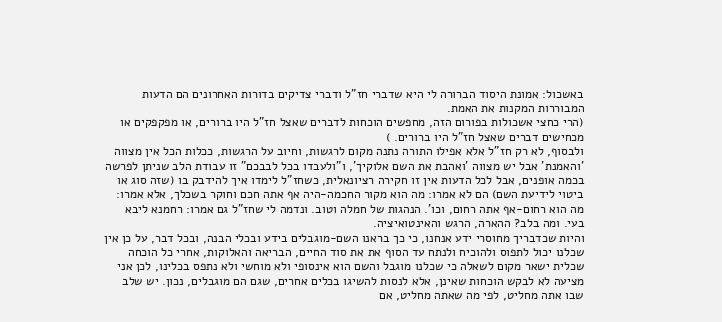באשכול: אמונת היסוד הברורה לי היא שדברי חז"ל ודברי צדיקים בדורות האחרונים הם הדעות המבוררות המקנות את האמת.
(הרי כחצי אשכולות בפורום הזה, מחפשים הוכחות לדברים שאצל חז"ל היו ברורים, או מפקפקים או מכחישים דברים שאצל חז"ל היו ברורים. )
ולבסוף, לא רק חז"ל אלא אפילו התורה נתנה מקום לרגשות, וחיוב על הרגשות, ככלות הכל אין מצווה 'והאמנת' אבל יש מצווה 'ואהבת את השם אלוקיך', ו"ולעבדו בכל לבבכם" זו עבודת הלב שניתן לפרשה בכמה אופנים, אבל לכל הדעות אין זו חקירה רציונאלית, כשחז"ל לימדו איך להידבק בו (שזה סוג או ביטוי לידיעת השם) הם לא אמרו: מה הוא מקור החכמה-היה אף אתה חכם וחוקר בשכלך, אלא אמרו: מה הוא רחום-אף אתה רחום, וכו'. הנהגות של חמלה וטוב. ונדמה לי שחז"ל גם אמרו: רחמנא ליבא בעי. ומה בלב? ההארה, הרגש והאינטואיציה.
והיות שכדבריך מחוסרי ידע אנחנו, כי כך בראנו השם-מוגבלים בידע ובכלי הבנה, ובכל דבר, על כן אין שכלנו יכול לתפוס ולהוכיח ולנתח עד הסוף את את סוד החיים, הבריאה והאלוקות, אחרי כל הוכחה שכלית ישאר מקום לשאלה כי שכלנו מוגבל והשם הוא אינסופי ולא מוחשי ולא נתפס בכלינו, לכן אני מציעה לא לבקש הוכחות שאינן, אלא לנסות להשיגו בכלים אחרים, שגם הם מוגבלים, נכון. יש שלב שבו אתה מחליט, לפי מה שאתה מחליט, אם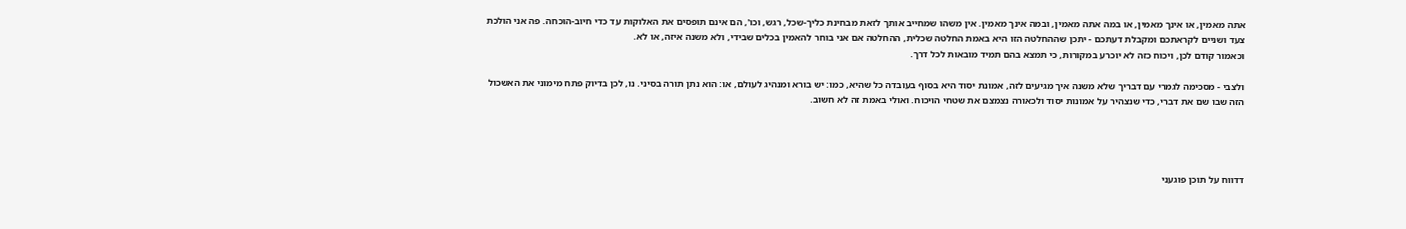אתה מאמין, או אינך מאמין, או במה אתה מאמין, ובמה אינך מאמין. אין משהו שמחייב אותך לזאת מבחינת כליך-שכל, רגש, וכו', הם אינם תופסים את האלוקות עד כדי חיוב-הוכחה. פה אני הולכת צעד ושניים לקראתכם ומקבלת דעתכם - יתכן שההחלטה הזו היא באמת החלטה שכלית, ההחלטה אם אני בוחר להאמין בכלים שבידי, ולא משנה איזה, או לא.
וכאמור קודם לכן, ויכוח כזה לא יוכרע במקורות, כי תמצא בהם תמיד מובאות לכל דרך.

ולצבי - מסכימה לגמרי עם דבריך שלא משנה איך מגיעים לזה, אמונת יסוד היא בסוף בעובדה כל שהיא, כמו: יש בורא ומנהיג לעולם, או: הוא נתן תורה בסיני. נו, לכן בדיוק פתח מימוני את האשכול הזה שבו שם את דברי, כדי שנצהיר על אמונות יסוד ולכאורה נצמצם את שטחי הויכוח. ואולי באמת זה לא חשוב.




דדווח על תוכן פוגעני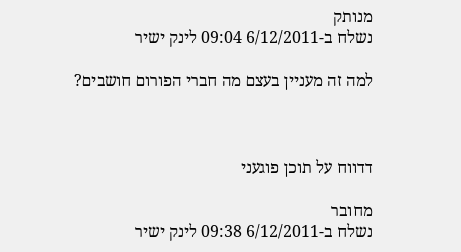מנותק
נשלח ב-6/12/2011 09:04 לינק ישיר

למה זה מעניין בעצם מה חברי הפורום חושבים?



דדווח על תוכן פוגעני

מחובר
נשלח ב-6/12/2011 09:38 לינק ישיר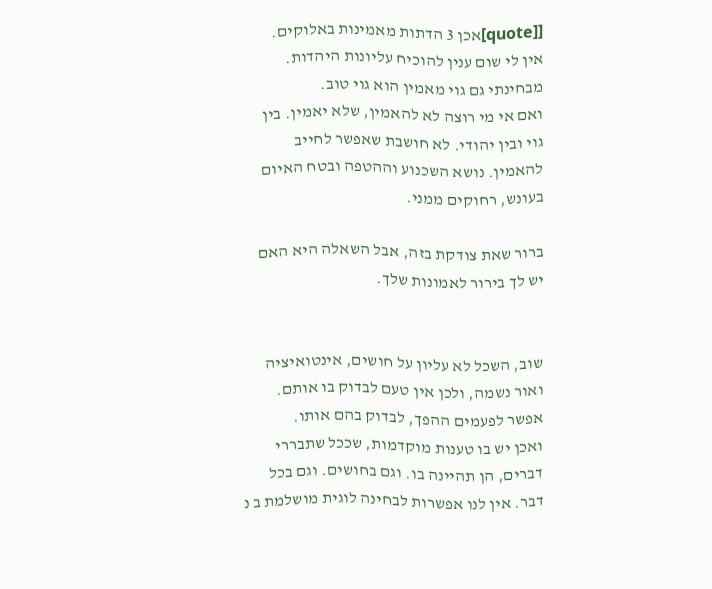[[quote]אכן 3 הדתות מאמינות באלוקים.
אין לי שום ענין להוכיח עליונות היהדות. מבחינתי גם גוי מאמין הוא גוי טוב.
ואם אי מי רוצה לא להאמין, שלא יאמין. בין גוי ובין יהודי. לא חושבת שאפשר לחייב להאמין. נושא השכנוע וההטפה ובטח האיום בעונש, רחוקים ממני.

ברור שאת צודקת בזה, אבל השאלה היא האם יש לך בירור לאמונות שלך.


שוב, השכל לא עליון על חושים, אינטואיציה ואור נשמה, ולכן אין טעם לבדוק בו אותם. אפשר לפעמים ההפך, לבדוק בהם אותו.
ואכן יש בו טענות מוקדמות, שככל שתבררי דברים, הן תהיינה בו. וגם בחושים. וגם בכל דבר. אין לנו אפשרות לבחינה לוגית מושלמת ב נ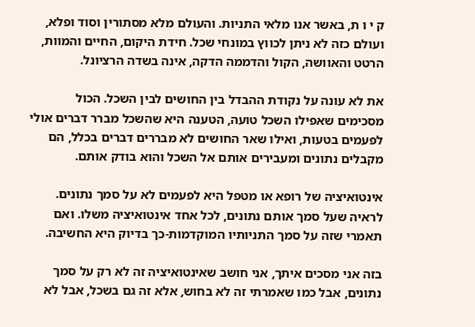ק י ו ת, באשר אנו מלאי התניות. והעולם מלא מסתורין וסוד ופלא, ועולם כזה לא ניתן לכווץ במונחי שכל. חידת היקום, החיים והמוות, הרטט והאוושה, הקול והדממה הדקה, אינה בשדה הרציונל.

את לא עונה על נקודת ההבדל בין החושים לבין השכל. הכול מסכימים שאפילו השכל טועה, הטענה היא שהשכל מברר דברים אולי לפעמים בטעות, ואילו שאר החושים לא מבררים דברים בכלל, הם מקבלים נתונים ומעבירים אותם אל השכל והוא בודק אותם.

אינטואיציה של רופא או מטפל היא לפעמים לא על סמך נתונים. לראיה שעל סמך אותם נתונים, לכל אחד אינטואיציה משלו. ואם תאמרי שזה על סמך התניותיו המוקדמות-כך בדיוק היא החשיבה.

בזה אני מסכים איתך, אני חושב שאינטואיציה זה לא רק על סמך נתונים, אבל כמו שאמרתי זה לא בחוש, אלא זה גם בשכל, אבל לא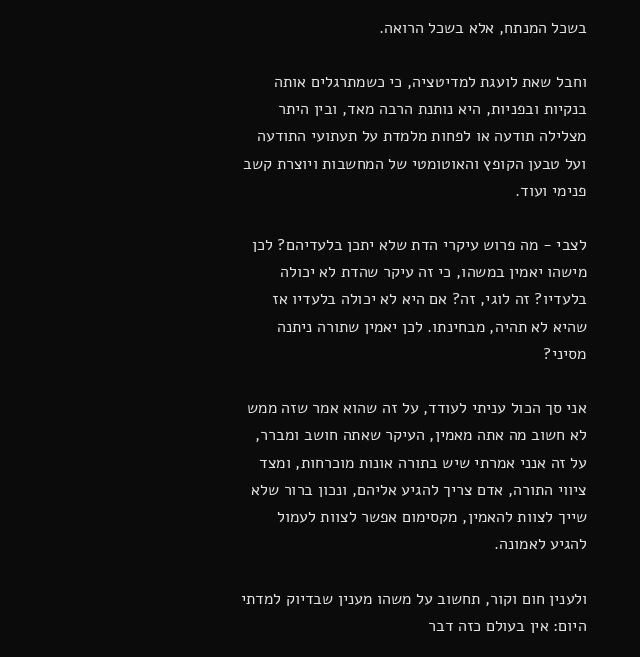בשכל המנתח, אלא בשכל הרואה.

וחבל שאת לועגת למדיטציה, כי כשמתרגלים אותה בנקיות ובפניות, היא נותנת הרבה מאד, ובין היתר מצלילה תודעה או לפחות מלמדת על תעתועי התודעה ועל טבען הקופץ והאוטומטי של המחשבות ויוצרת קשב פנימי ועוד.

לצבי - מה פרוש עיקרי הדת שלא יתכן בלעדיהם? לכן מישהו יאמין במשהו, כי זה עיקר שהדת לא יכולה בלעדיו? זה לוגי, זה? אם היא לא יכולה בלעדיו אז שהיא לא תהיה, מבחינתו. לכן יאמין שתורה ניתנה מסיני?

אני סך הכול עניתי לעודד, על זה שהוא אמר שזה ממש לא חשוב מה אתה מאמין, העיקר שאתה חושב ומברר, על זה אנני אמרתי שיש בתורה אונות מוכרחות, ומצד ציווי התורה, אדם צריך להגיע אליהם, ונכון ברור שלא שייך לצוות להאמין, מקסימום אפשר לצוות לעמול להגיע לאמונה.

ולענין חום וקור, תחשוב על משהו מענין שבדיוק למדתי היום: אין בעולם כזה דבר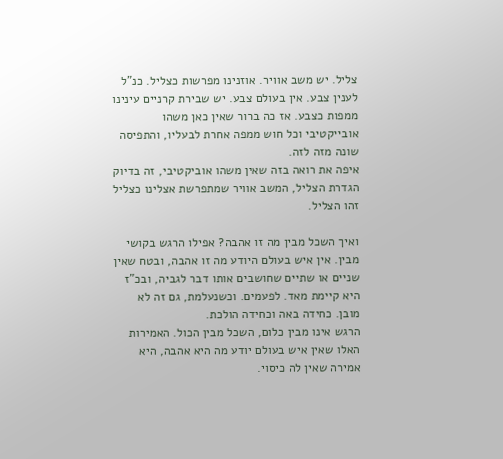צליל. יש משב אוויר. אוזנינו מפרשות כצליל. כנ"ל לענין צבע. אין בעולם צבע. יש שבירת קרניים עינינו ממפות כצבע. אז כה ברור שאין כאן משהו אובייקטיבי וכל חוש ממפה אחרת לבעליו, והתפיסה שונה מזה לזה.
איפה את רואה בזה שאין משהו אוביקטיבי, זה בדיוק הגדרת הצליל, המשב אוויר שמתפרשת אצלינו כצליל זהו הצליל.

ואיך השכל מבין מה זו אהבה? אפילו הרגש בקושי מבין. אין איש בעולם היודע מה זו אהבה, ובטח שאין שניים או שתיים שחושבים אותו דבר לגביה, ובכ"ז היא קיימת מאד. לפעמים. וכשנעלמת, גם זה לא מובן. כחידה באה וכחידה הולכת.
הרגש אינו מבין כלום, השכל מבין הכול. האמירות האלו שאין איש בעולם יודע מה היא אהבה, היא אמירה שאין לה כיסוי.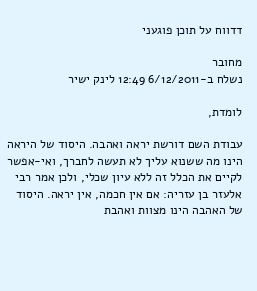דדווח על תוכן פוגעני

מחובר
נשלח ב-6/12/2011 12:49 לינק ישיר

לומדת,

עבודת השם דורשת יראה ואהבה. היסוד של היראה הינו מה ששנוא עליך לא תעשה לחברך, ואי-אפשר לקיים את הכלל זה ללא עיון שכלי, ולכן אמר רבי אלעזר בן עזריה: אם אין חכמה, אין יראה. היסוד של האהבה הינו מצוות ואהבת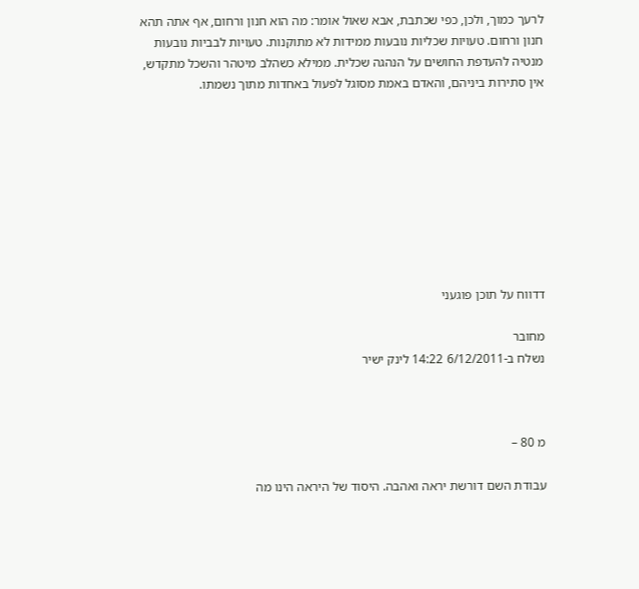לרעך כמוך, ולכן, כפי שכתבת, אבא שאול אומר: מה הוא חנון ורחום, אף אתה תהא חנון ורחום. טעויות שכליות נובעות ממידות לא מתוקנות. טעויות לבביות נובעות מנטיה להעדפת החושים על הנהגה שכלית. ממילא כשהלב מיטהר והשכל מתקדש, אין סתירות ביניהם, והאדם באמת מסוגל לפעול באחדות מתוך נשמתו.









דדווח על תוכן פוגעני

מחובר
נשלח ב-6/12/2011 14:22 לינק ישיר



מ 80 –

עבודת השם דורשת יראה ואהבה. היסוד של היראה הינו מה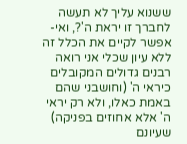ששנוא עליך לא תעשה לחברך זו יראת ה'?, ואי-אפשר לקיים את הכלל זה ללא עיון שכלי אני רואה רבנים גדולים המקובלים כיראי ה' (וחושבני שהם באמת כאלו, ולא רק יראי ה' אלא אחוזים בפניקה) שעיונם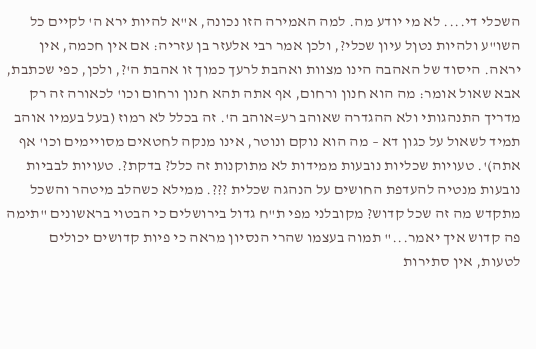השכלי די.... לא מי יודע מה. למה האמירה הזו נכונה, א"א להיות ירא ה' לקיים כל השו"ע ולהיות נטןל עיון שכלי?, ולכן אמר רבי אלעזר בן עזריה: אם אין חכמה, אין יראה. היסוד של האהבה הינו מצוות ואהבת לרעך כמוך זו אהבת ה'?, ולכן, כפי שכתבת, אבא שאול אומר: מה הוא חנון ורחום, אף אתה תהא חנון ורחום וכו' לכאורה זה רק מדריך התנהגותי ולא ההגדרה שאוהב רע=אוהב ה'. זה בכלל לא רמוז (בעל בעמיו אוהב תמיד לשאול על כגון דא – מה הוא נוקם ונוטר, אינו מנקה לחטאים מסויימים וכו' אף אתה)'. טעויות שכליות נובעות ממידות לא מתוקנות זה כלל? בדקת?. טעויות לבביות נובעות מנטיה להעדפת החושים על הנהגה שכלית ???. ממילא כשהלב מיטהר והשכל מתקדש מה זה שכל קדוש? מקובלני מפי ת"ח גדול בירושלים כי הבטוי בראשונים "תימה פה קדוש איך יאמר..." תמוה בעצמו שהרי הנסיון מראה כי פיות קדושים יכולים לטעות, אין סתירות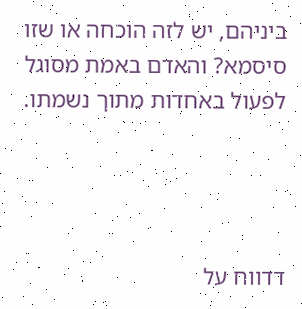ביניהם, יש לזה הוכחה או שזו סיסמא? והאדם באמת מסוגל לפעול באחדות מתוך נשמתו.




דדווח על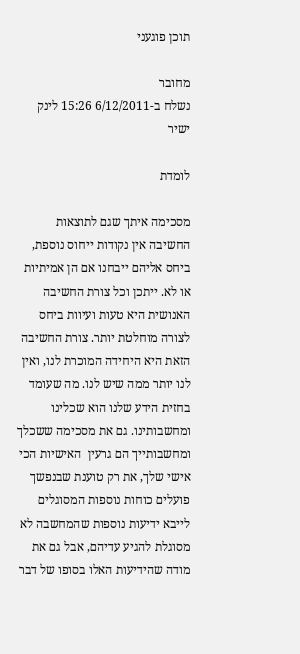תוכן פוגעני

מחובר
נשלח ב-6/12/2011 15:26 לינק ישיר

לומדת

מסכימה איתך שגם לתוצאות החשיבה אין נקודות ייחוס נוספת, ביחס אליהם ייבחנו אם הן אמיתיות או לא. ייתכן וכל צורת החשיבה האנושית היא טעות ועיוות ביחס לצורה מוחלטת יותר. צורת החשיבה הזאת היא היחידה המוכרת לנו, ואין לנו יותר ממה שיש לנו. מה שעומד בחזית הידע שלנו הוא שכלינו ומחשבותינו. גם את מסכימה ששכלך ומחשבותייך הם גרעין  האישיות הכי אישי שלך, את רק טוענת שבנפשך פועלים כוחות נוספות המסוגלים לייבא ידיעות נוספות שהמחשבה לא מסוגלת להגיע עדיהם, אבל גם את מודה שהידיעות האלו בסופו של דבר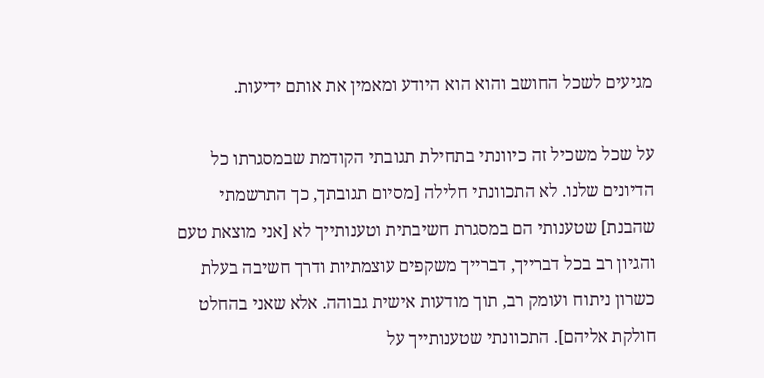מגיעים לשכל החושב והוא הוא היודע ומאמין את אותם ידיעות.

על שכל משכיל זה כיוונתי בתחילת תגובתי הקודמת שבמסגרתו כל הדיונים שלנו. לא התכוונתי חלילה [מסיום תגובתך, כך התרשמתי שהבנת] שטענותי הם במסגרת חשיבתית וטענותייך לא [אני מוצאת טעם והגיון רב בכל דברייך, דברייך משקפים עוצמתיות ודרך חשיבה בעלת כשרון ניתוח ועומק רב, תוך מודעות אישית גבוהה. אלא שאני בהחלט חולקת אליהם]. התכוונתי שטענותייך על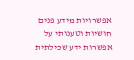אפשרויות מידע פנים חושיות וטענותי על אפשרות ידע שכילתית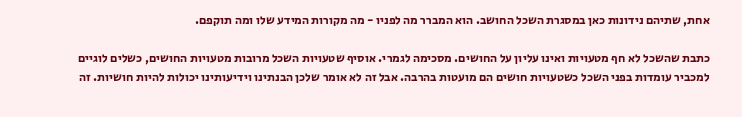אחת, שתיהם נידונות כאן במסגרת השכל החושב. הוא המברר מה לפניו - מה מקורות המידע שלו ומה תוקפם.

כתבת שהשכל לא חף מטעויות ואינו עליון על החושים. מסכימה לגמרי. אוסיף שטעויות השכל מרובות מטעויות החושים, כשלים לוגיים למכביר עומדות בפני השכל כשטעויות חושים הם מועטות בהרבה. אבל זה לא אומר שלכן הבנתינו וידיעותינו יכולות להיות חושיות. זה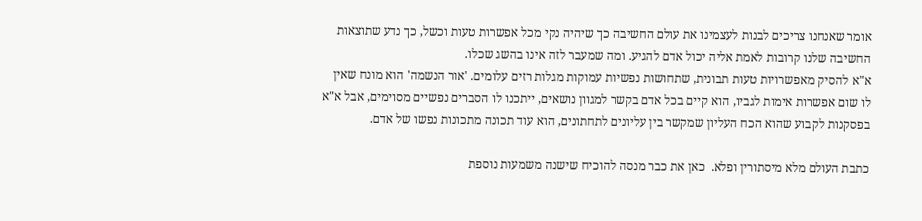אומר שאנחנו צריכים לבנות לעצמינו את עולם החשיבה כך שיהיה נקי מכל אפשרות טעות וכשל, כך נדע שתוצאות החשיבה שלנו קרובות לאמת אליה יכול אדם להגיע. ומה שמעבר לזה אינו בהשג שכלו.
א"א להסיק מאפשרויות טעות תבונית, שתחושות נפשיות עמוקות מגלות רזים עלומים. 'אור הנשמה' הוא מונח שאין לו שום אפשרות אימות לגביו, הוא קיים בכל אדם בקשר למגוון נושאים, ייתכנו לו הסברים נפשיים מסוימים, אבל א"א בפסקנות לקבוע שהוא הכח העליון שמקשר בין עליונים לתחתונים, הוא עוד תכונה מתכונות נפשו של אדם.

כתבת העולם מלא מיסתורין ופלא.  כאן את כבר מנסה להוכיח שישנה משמעות נוספת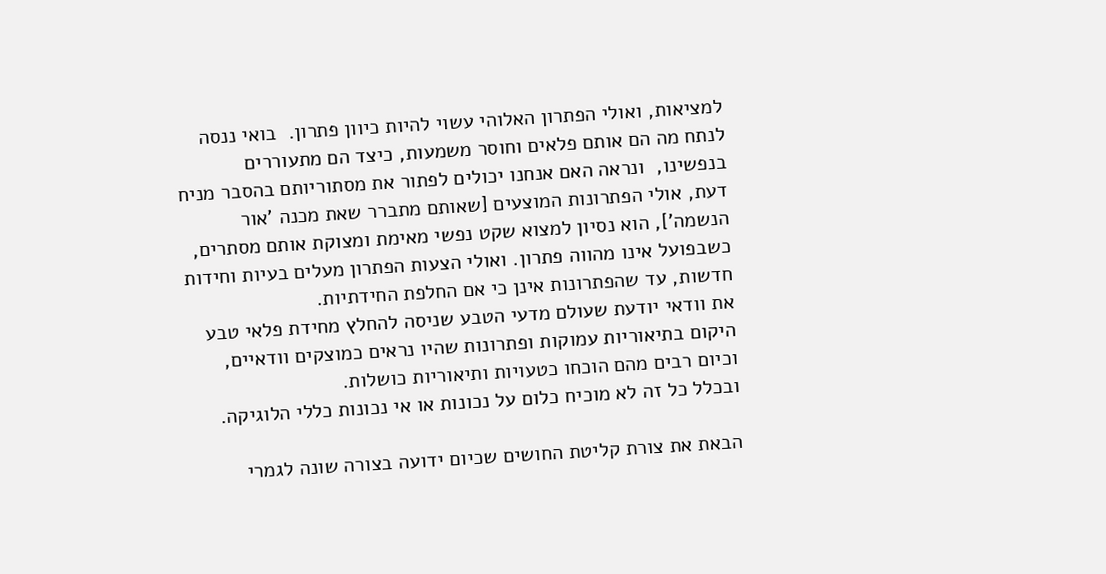למציאות, ואולי הפתרון האלוהי עשוי להיות כיוון פתרון.  בואי ננסה לנתח מה הם אותם פלאים וחוסר משמעות, כיצד הם מתעוררים בנפשינו,  ונראה האם אנחנו יכולים לפתור את מסתוריותם בהסבר מניח דעת, אולי הפתרונות המוצעים [שאותם מתברר שאת מכנה 'אור הנשמה'], הוא נסיון למצוא שקט נפשי מאימת ומצוקת אותם מסתרים, כשבפועל אינו מהווה פתרון. ואולי הצעות הפתרון מעלים בעיות וחידות חדשות, עד שהפתרונות אינן כי אם החלפת החידתיות.
את וודאי יודעת שעולם מדעי הטבע שניסה להחלץ מחידת פלאי טבע היקום בתיאוריות עמוקות ופתרונות שהיו נראים כמוצקים וודאיים, וכיום רבים מהם הוכחו כטעויות ותיאוריות כושלות.
ובכלל כל זה לא מוכיח כלום על נכונות או אי נכונות כללי הלוגיקה.

הבאת את צורת קליטת החושים שכיום ידועה בצורה שונה לגמרי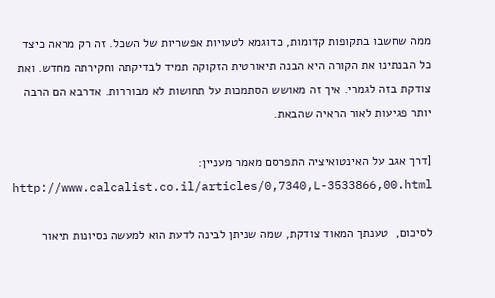ממה שחשבו בתקופות קדומות, כדוגמא לטעויות אפשריות של השכל. זה רק מראה כיצד כל הבנתינו את הקורה היא הבנה תיאורטית הזקוקה תמיד לבדיקתה וחקירתה מחדש. ואת צודקת בזה לגמרי. איך זה מאושש הסתמכות על תחושות לא מבוררות. אדרבא הם הרבה יותר פגיעות לאור הראיה שהבאת.

[דרך אגב על האינטואיציה התפרסם מאמר מעניין: http://www.calcalist.co.il/articles/0,7340,L-3533866,00.html

לסיכום,  טענתך המאוד צודקת, שמה שניתן לבינה לדעת הוא למעשה נסיונות תיאור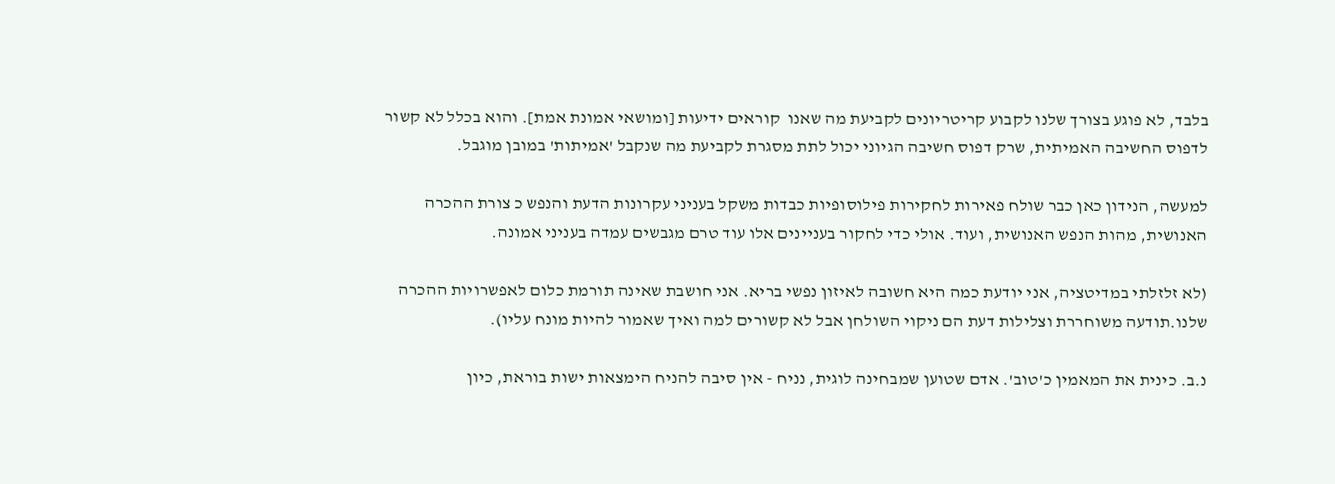בלבד, לא פוגע בצורך שלנו לקבוע קריטריונים לקביעת מה שאנו  קוראים ידיעות [ומושאי אמונת אמת]. והוא בכלל לא קשור לדפוס החשיבה האמיתית, שרק דפוס חשיבה הגיוני יכול לתת מסגרת לקביעת מה שנקבל 'אמיתות' במובן מוגבל.

למעשה, הנידון כאן כבר שולח פאירות לחקירות פילוסופיות כבדות משקל בעניני עקרונות הדעת והנפש כ צורת ההכרה האנושית, מהות הנפש האנושית, ועוד. אולי כדי לחקור בעניינים אלו עוד טרם מגבשים עמדה בעניני אמונה.

(לא זלזלתי במדיטציה, אני יודעת כמה היא חשובה לאיזון נפשי בריא. אני חושבת שאינה תורמת כלום לאפשרויות ההכרה שלנו.תודעה משוחררת וצלילות דעת הם ניקוי השולחן אבל לא קשורים למה ואיך שאמור להיות מונח עליו).

נ.ב. כינית את המאמין כ'טוב'. אדם שטוען שמבחינה לוגית, נניח - אין סיבה להניח הימצאות ישות בוראת, כיון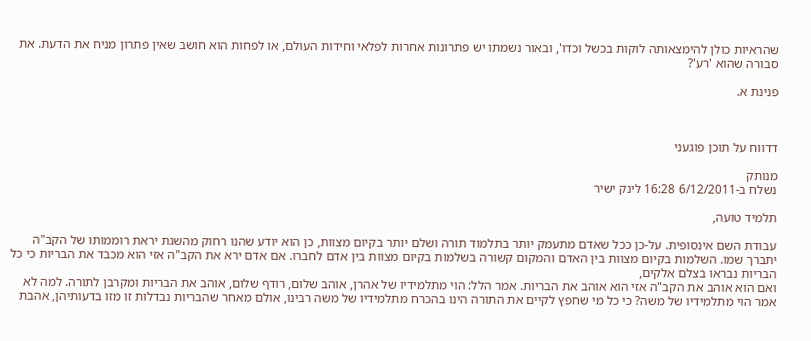שהראיות כולן להימצאותה לוקות בכשל וכדו', ובאור נשמתו יש פתרונות אחרות לפלאי וחידות העולם, או לפחות הוא חושב שאין פתרון מניח את הדעת. את סבורה שהוא 'רע'?

פנינת א.



דדווח על תוכן פוגעני

מנותק
נשלח ב-6/12/2011 16:28 לינק ישיר

תלמיד טועה,

עבודת השם אינסופית. על-כן ככל שאדם מתעמק יותר בתלמוד תורה ושלם יותר בקיום מצוות, כן הוא יודע שהנו רחוק מהשגת יראת רוממותו של הקב"ה יתברך שמו. השלמות בקיום מצוות בין האדם והמקום קשורה בשלמות בקיום מצוות בין אדם לחברו. אם אדם ירא את הקב"ה אזי הוא מכבד את הבריות כי כל הבריות נבראו בצלם אלקים,
ואם הוא אוהב את הקב"ה אזי הוא אוהב את הבריות. אמר הלל: הוי מתלמידיו של אהרן, אוהב שלום, רודף שלום, אוהב את הבריות ומקרבן לתורה. למה לא אמר הוי מתלמידיו של משה? כי כל מי שחפץ לקיים את התורה הינו בהכרח מתלמידיו של משה רבינו, אולם מאחר שהבריות נבדלות זו מזו בדעותיהן, אהבת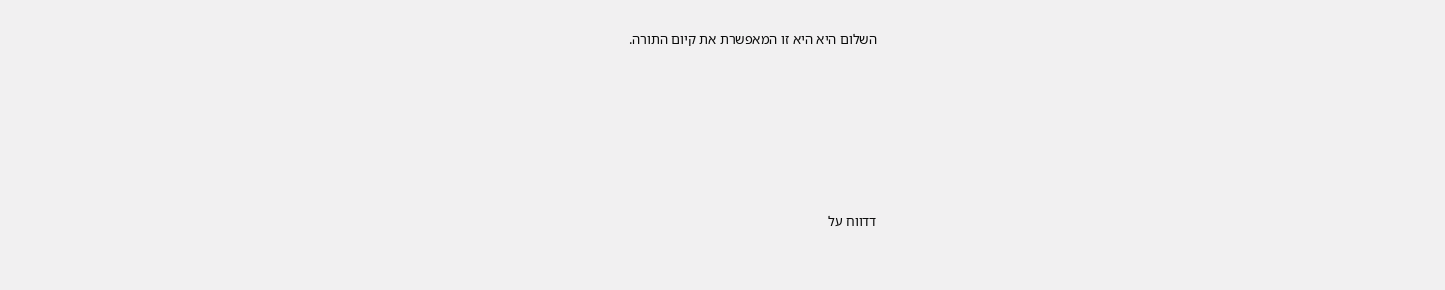השלום היא היא זו המאפשרת את קיום התורה.







דדווח על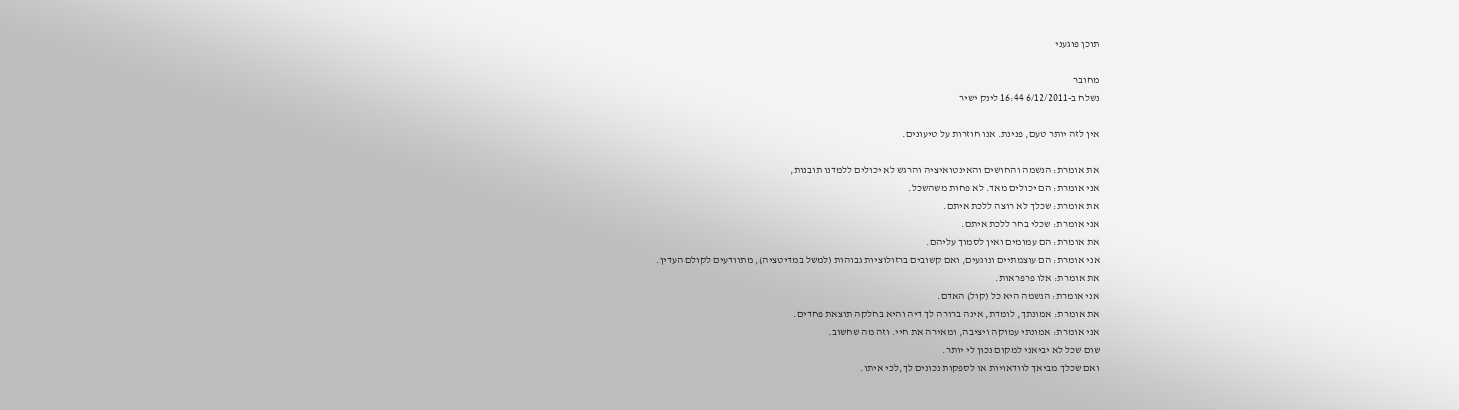תוכן פוגעני

מחובר
נשלח ב-6/12/2011 16:44 לינק ישיר

אין לזה יותר טעם, פנינת. אנו חוזרות על טיעונים.

את אומרת: הנשמה והחושים והאינטואיציה והרגש לא יכולים ללמדנו תובנות,
אני אומרת: הם יכולים מאד. לא פחות משהשכל.
את אומרת: שכלך לא רוצה ללכת איתם.
אני אומרת: שכלי בחר ללכת איתם.
את אומרת: הם עמומים ואין לסמוך עליהם.
אני אומרת: הם עוצמתיים ונוגעים, ואם קשובים ברזולוציות גבוהות (למשל במדיטציה), מתוודעים לקולם העדין.
את אומרת: אלו פרפראות.
אני אומרת: הנשמה היא כל (קול) האדם.
את אומרת: אמונתך, לומדת, אינה ברורה לך דיה והיא בחלקה תוצאת פחדים.
אני אומרת: אמונתי עמוקה ויציבה, ומאירה את חיי. וזה מה שחשוב.
שום שכל לא יביאני למקום נכון לי יותר.
ואם שכלך מביאך לוודאויות או לספקות נכונים לך,לכי איתו.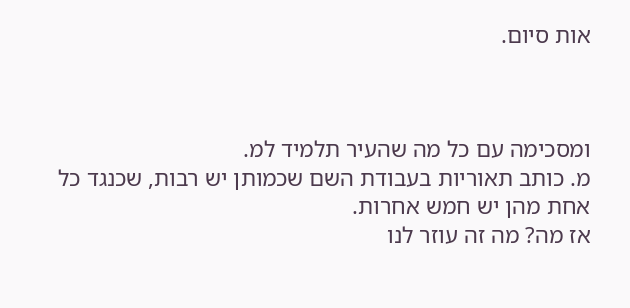אות סיום.



ומסכימה עם כל מה שהעיר תלמיד למ.
מ. כותב תאוריות בעבודת השם שכמותן יש רבות, שכנגד כל אחת מהן יש חמש אחרות.
אז מה? מה זה עוזר לנו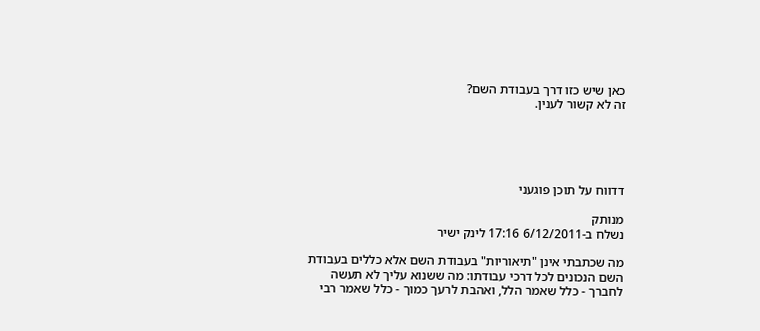כאן שיש כזו דרך בעבודת השם?
זה לא קשור לענין.





דדווח על תוכן פוגעני

מנותק
נשלח ב-6/12/2011 17:16 לינק ישיר

מה שכתבתי אינן "תיאוריות" בעבודת השם אלא כללים בעבודת השם הנכונים לכל דרכי עבודתו: מה ששנוא עליך לא תעשה לחברך - כלל שאמר הלל, ואהבת לרעך כמוך - כלל שאמר רבי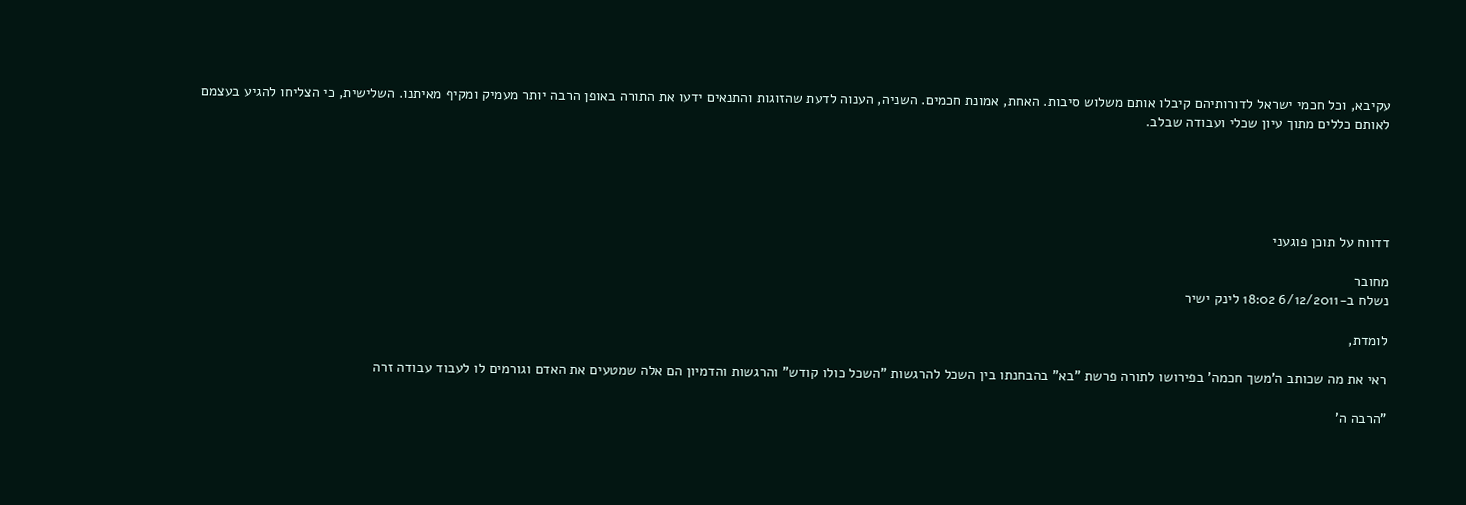עקיבא, וכל חכמי ישראל לדורותיהם קיבלו אותם משלוש סיבות. האחת, אמונת חכמים. השניה, הענוה לדעת שהזוגות והתנאים ידעו את התורה באופן הרבה יותר מעמיק ומקיף מאיתנו. השלישית, כי הצליחו להגיע בעצמם לאותם כללים מתוך עיון שכלי ועבודה שבלב.





דדווח על תוכן פוגעני

מחובר
נשלח ב-6/12/2011 18:02 לינק ישיר

לומדת,

ראי את מה שכותב ה'משך חכמה' בפירושו לתורה פרשת "בא" בהבחנתו בין השכל להרגשות "השכל כולו קודש" והרגשות והדמיון הם אלה שמטעים את האדם וגורמים לו לעבוד עבודה זרה

"הרבה ה'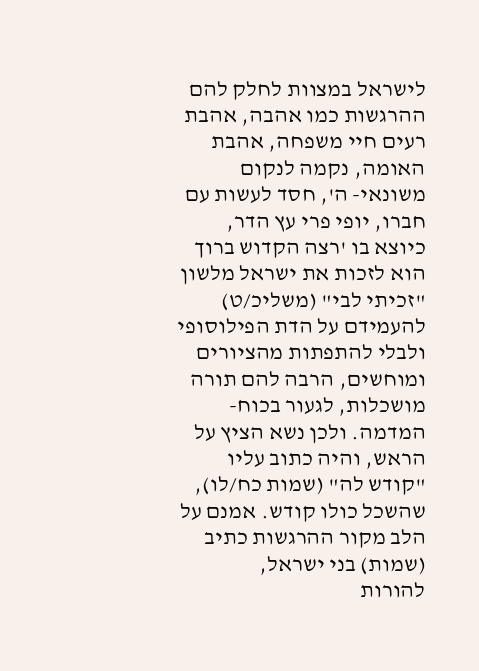לישראל במצוות לחלק להם ההרגשות כמו אהבה, אהבת רעים חיי משפחה, אהבת האומה, נקמה לנקום משונאי- ה', חסד לעשות עם חברו, יופי פרי עץ הדר, כיוצא בו 'רצה הקדוש ברוך הוא לזכות את ישראל מלשון "זכיתי לבי" (משליכ/ט) להעמידם על הדת הפילוסופי ולבלי להתפתות מהציורים ומוחשים, הרבה להם תורה מושכלות, לגעור בכוח- המדמה. ולכן נשא הציץ על הראש, והיה כתוב עליו "קודש לה" (שמות כח/לו), שהשכל כולו קודש. אמנם על הלב מקור ההרגשות כתיב (שמות) בני ישראל,
להורות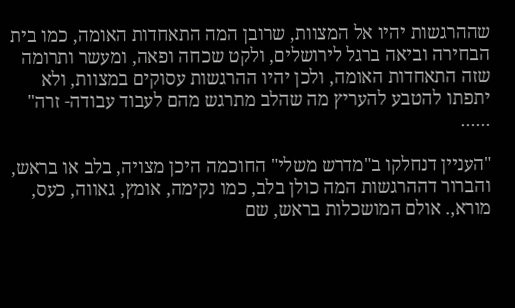שההרגשות יהיו אל המצוות, שרובן המה התאחדות האומה, כמו בית הבחירה וביאה ברגל לירושלים, ולקט שכחה ופאה, ומעשר ותרומה שזה התאחדות האומה, ולכן יהיו ההרגשות עסוקים במצוות, ולא יתפתו להטבע להעריץ מה שהלב מתרגש מהם לעבוד עבודה- זרה" ......

"העניין דנחלקו ב"מדרש משלי" החוכמה היכן מצויה, בלב או בראש, והברור דההרגשות המה כולן בלב, כמו נקימה, אומץ, גאווה, כעס, מורא,. אולם המושכלות בראש, שם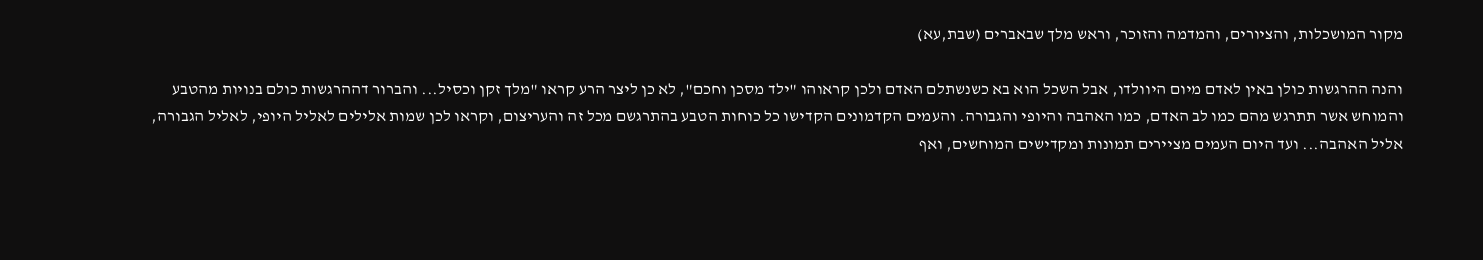מקור המושכלות, והציורים, והמדמה והזוכר, וראש מלך שבאברים (שבת,עא)

והנה ההרגשות כולן באין לאדם מיום היוולדו, אבל השכל הוא בא כשנשתלם האדם ולכן קראוהו "ילד מסכן וחכם", לא כן ליצר הרע קראו "מלך זקן וכסיל... והברור דההרגשות כולם בנויות מהטבע והמוחש אשר תתרגש מהם כמו לב האדם, כמו האהבה והיופי והגבורה. והעמים הקדמונים הקדישו כל כוחות הטבע בהתרגשם מכל זה והעריצום, וקראו לכן שמות אלילים לאליל היופי, לאליל הגבורה, אליל האהבה... ועד היום העמים מציירים תמונות ומקדישים המוחשים, ואף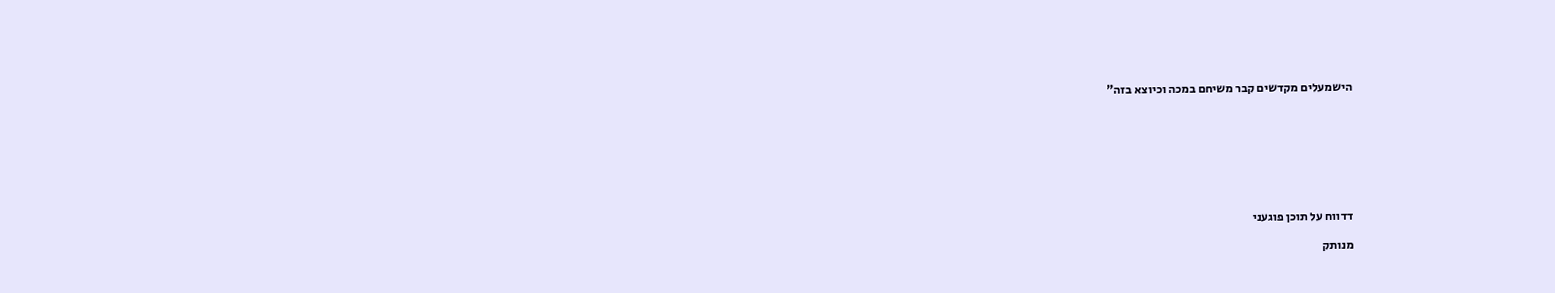הישמעלים מקדשים קבר משיחם במכה וכיוצא בזה"








דדווח על תוכן פוגעני

מנותק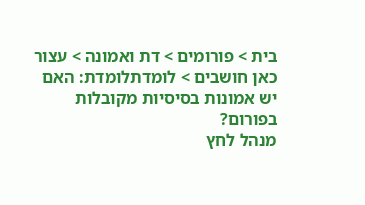בית > פורומים > דת ואמונה > עצור כאן חושבים > לומדתלומדת: האם יש אמונות בסיסיות מקובלות בפורום?
מנהל לחץ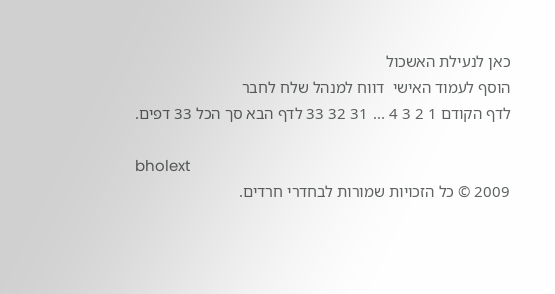כאן לנעילת האשכול
הוסף לעמוד האישי  דווח למנהל שלח לחבר
לדף הקודם 1 2 3 4 ... 31 32 33 לדף הבא סך הכל 33 דפים.

bholext
2009 © כל הזכויות שמורות לבחדרי חרדים.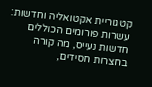קטגוריית אקטואליה וחדשות: עשרות פורומים הכוללים חדשות נעייס, מה קורה בחצרות חסידים,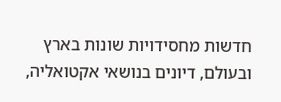חדשות מחסידויות שונות בארץ ובעולם, דיונים בנושאי אקטואליה,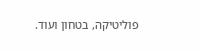פוליטיקה, בטחון ועוד.